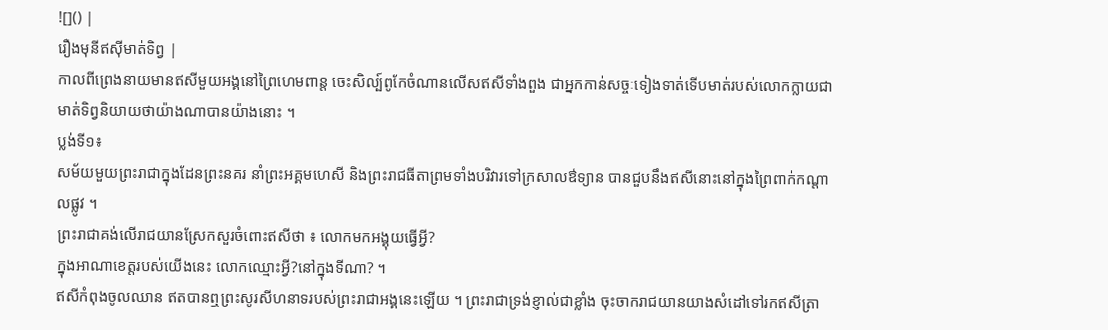![]() |
រឿងមុនីឥសុីមាត់ទិព្វ |
កាលពីព្រេងនាយមានឥសីមួយអង្គនៅព្រៃហេមពាន្ត ចេះសិល្ប៍ពូកែចំណានលើសឥសីទាំងពួង ជាអ្នកកាន់សច្ចៈទៀងទាត់ទើបមាត់របស់លោកក្លាយជាមាត់ទិព្វនិយាយថាយ៉ាងណាបានយ៉ាងនោះ ។
ប្លង់ទី១៖
សម័យមួយព្រះរាជាក្នុងដែនព្រះនគរ នាំព្រះអគ្គមហេសី និងព្រះរាជធីតាព្រមទាំងបរិវារទៅក្រសាលឳទ្យាន បានជួបនឹងឥសីនោះនៅក្នុងព្រៃពាក់កណ្តាលផ្លូវ ។
ព្រះរាជាគង់លើរាជយានស្រែកសួរចំពោះឥសីថា ៖ លោកមកអង្គុយធ្វើអ្វី?
ក្នុងអាណាខេត្តរបស់យើងនេះ លោកឈ្មោះអ្វី?នៅក្នុងទីណា? ។
ឥសីកំពុងចូលឈាន ឥតបានឮព្រះសូរសីហនាទរបស់ព្រះរាជាអង្គនេះឡើយ ។ ព្រះរាជាទ្រង់ខ្ញាល់ជាខ្លាំង ចុះចាករាជយានយាងសំដៅទៅរកឥសីត្រា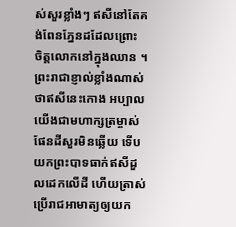ស់សួរខ្លាំងៗ ឥសីនៅតែគង់ពែនភ្នែនដដែលព្រោះ
ចិត្តលោកនៅក្នុងឈាន ។
ព្រះរាជាខ្ញាល់ខ្លាំងណាស់ថាឥសីនេះកោង អប្បាលយើងជាមហាក្សត្រម្ចាស់ផែនដីសួរមិនឆ្លើយ ទើបយកព្រះបាទធាក់ឥសីដួលដេកលើដី ហើយត្រាស់ប្រើរាជអាមាត្យឲ្យយក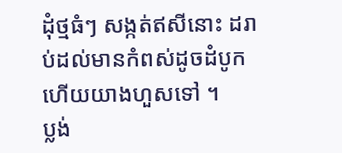ដុំថ្មធំៗ សង្កត់ឥសីនោះ ដរាប់ដល់មានកំពស់ដូចដំបូកហើយយាងហួសទៅ ។
ប្លង់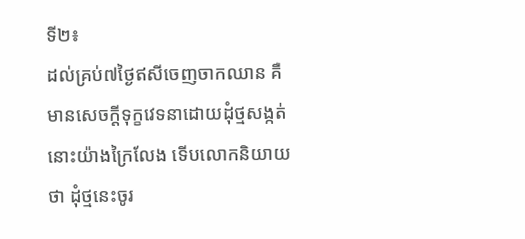ទី២៖
ដល់គ្រប់៧ថ្ងៃឥសីចេញចាកឈាន គឺមានសេចក្តីទុក្ខវេទនាដោយដុំថ្មសង្កត់នោះយ៉ាងក្រៃលែង ទើបលោកនិយាយថា ដុំថ្មនេះចូរ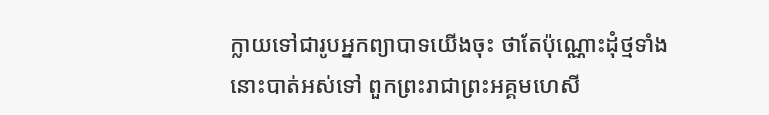ក្លាយទៅជារូបអ្នកព្យាបាទយើងចុះ ថាតែប៉ុណ្ណោះដុំថ្មទាំងនោះបាត់អស់ទៅ ពួកព្រះរាជាព្រះអគ្គមហេសី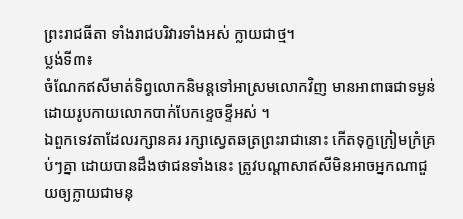ព្រះរាជធីតា ទាំងរាជបរិវារទាំងអស់ ក្លាយជាថ្ម។
ប្លង់ទី៣៖
ចំណែកឥសីមាត់ទិព្វលោកនិមន្តទៅអាស្រមលោកវិញ មានអាពាធជាទម្ងន់ដោយរូបកាយលោកបាក់បែកខ្ទេចខ្ទីអស់ ។
ឯពួកទេវតាដែលរក្សានគរ រក្សាស្វេតឆត្រព្រះរាជានោះ កើតទុក្ខក្រៀមក្រំគ្រប់ៗគ្នា ដោយបានដឹងថាជនទាំងនេះ ត្រូវបណ្តាសាឥសីមិនអាចអ្នកណាជួយឲ្យក្លាយជាមនុ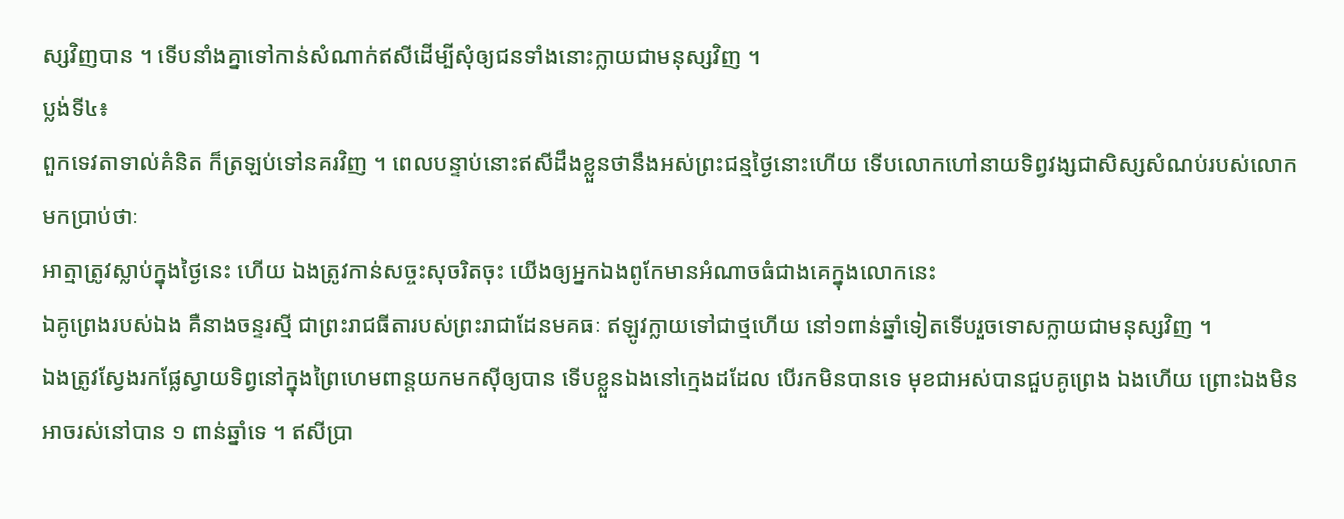ស្សវិញបាន ។ ទើបនាំងគ្នាទៅកាន់សំណាក់ឥសីដើម្បីសុំឲ្យជនទាំងនោះក្លាយជាមនុស្សវិញ ។
ប្លង់ទី៤៖
ពួកទេវតាទាល់គំនិត ក៏ត្រឡប់ទៅនគរវិញ ។ ពេលបន្ទាប់នោះឥសីដឹងខ្លួនថានឹងអស់ព្រះជន្មថ្ងៃនោះហើយ ទើបលោកហៅនាយទិព្វវង្សជាសិស្សសំណប់របស់លោកមកប្រាប់ថាៈ
អាត្មាត្រូវស្លាប់ក្នុងថ្ងៃនេះ ហើយ ឯងត្រូវកាន់សច្ចះសុចរិតចុះ យើងឲ្យអ្នកឯងពូកែមានអំណាចធំជាងគេក្នុងលោកនេះ
ឯគូព្រេងរបស់ឯង គឺនាងចន្ទរស្មី ជាព្រះរាជធីតារបស់ព្រះរាជាដែនមគធៈ ឥឡូវក្លាយទៅជាថ្មហើយ នៅ១ពាន់ឆ្នាំទៀតទើបរួចទោសក្លាយជាមនុស្សវិញ ។
ឯងត្រូវស្វែងរកផ្លែស្វាយទិព្វនៅក្នុងព្រៃហេមពាន្តយកមកស៊ីឲ្យបាន ទើបខ្លួនឯងនៅក្មេងដដែល បើរកមិនបានទេ មុខជាអស់បានជួបគូព្រេង ឯងហើយ ព្រោះឯងមិនអាចរស់នៅបាន ១ ពាន់ឆ្នាំទេ ។ ឥសីប្រា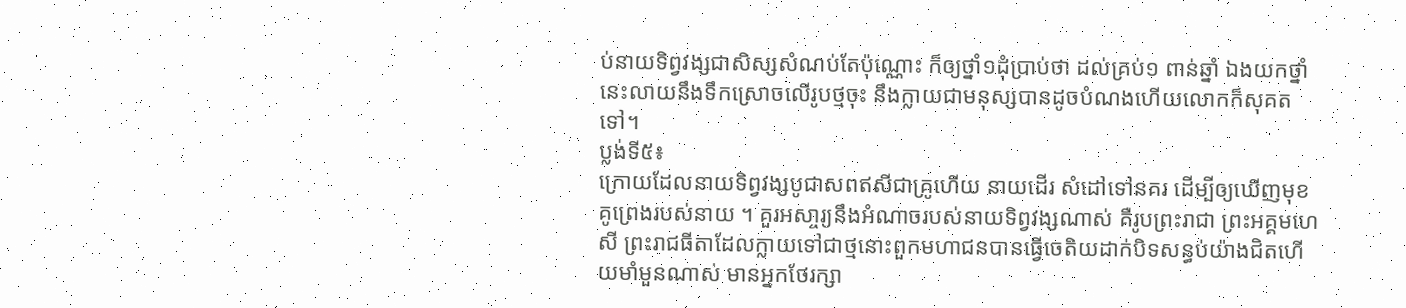ប់នាយទិព្វវង្សជាសិស្សសំណប់តែប៉ុណ្ណោះ ក៏ឲ្យថ្នាំ១ដុំប្រាប់ថា ដល់គ្រប់១ ពាន់ឆ្នាំ ឯងយកថ្នាំនេះលាយនឹងទឹកស្រោចលើរូបថ្មចុះ នឹងក្លាយជាមនុស្សបានដូចបំណងហើយលោកក៏សុគតទៅ។
ប្លង់ទី៥៖
ក្រោយដែលនាយទិព្វវង្សបូជាសពឥសីជាគ្រូហើយ នាយដើរ សំដៅទៅនគរ ដើម្បីឲ្យឃើញមុខគូព្រេងរបស់នាយ ។ គួរអសា្ចរ្យនឹងអំណាចរបស់នាយទិព្វវង្សណាស់ គឺរូបព្រះរាជា ព្រះអគ្គមហេសី ព្រះរាជធីតាដែលក្លាយទៅជាថ្មនោះពួកមហាជនបានធ្វើចេតិយដាក់បិទសន្ធប់យ៉ាងជិតហើយមាំមួនណាស់ មានអ្នកថែរក្សា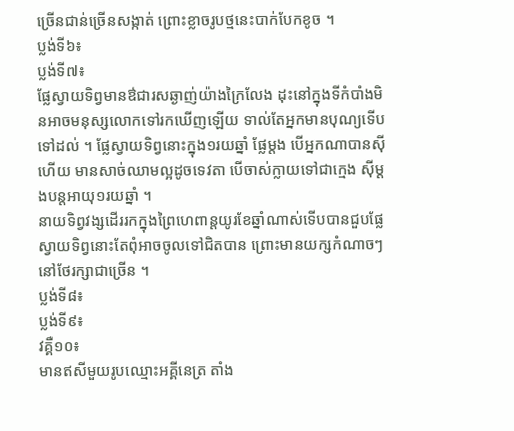ច្រើនជាន់ច្រើនសង្កាត់ ព្រោះខ្លាចរូបថ្មនេះបាក់បែកខូច ។
ប្លង់ទី៦៖
ប្លង់ទី៧៖
ផ្លែស្វាយទិព្វមានឳជារសឆ្ងាញ់យ៉ាងក្រៃលែង ដុះនៅក្នុងទីកំបាំងមិនអាចមនុស្សលោកទៅរកឃើញឡើយ ទាល់តែអ្នកមានបុណ្យទើបទៅដល់ ។ ផ្លែស្វាយទិព្វនោះក្នុង១រយឆ្នាំ ផ្លែម្តង បើអ្នកណាបានស៊ីហើយ មានសាច់ឈាមល្អដូចទេវតា បើចាស់ក្លាយទៅជាក្មេង ស៊ីម្តងបន្តអាយុ១រយឆ្នាំ ។
នាយទិព្វវង្សដើររកក្នុងព្រៃហេពាន្តយូរខែឆ្នាំណាស់ទើបបានជួបផ្លែស្វាយទិព្វនោះតែពុំអាចចូលទៅជិតបាន ព្រោះមានយក្សកំណាចៗនៅថែរក្សាជាច្រើន ។
ប្លង់ទី៨៖
ប្លង់ទី៩៖
វគ្គឺ១០៖
មានឥសីមួយរូបឈ្មោះអគ្គីនេត្រ តាំង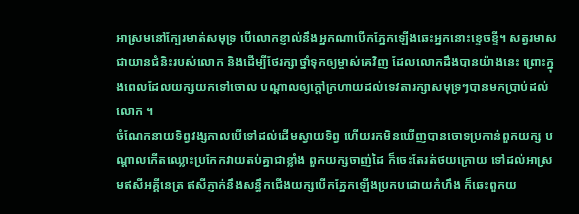អាស្រមនៅក្បែរមាត់សមុទ្រ បើលោកខ្ញាល់នឹងអ្នកណាបើកភ្នែកឡើងឆេះអ្នកនោះខ្ទេចខ្ទី។ សត្វរមាសជាយានជំនិះរបស់លោក និងដើម្បីថែរក្សាថ្នាំទុកឲ្យម្ចាស់គេវិញ ដែលលោកដឹងបានយ៉ាងនេះ ព្រោះក្នុងពេលដែលយក្សយកទៅចោល បណ្តាលឲ្យក្តៅក្រហាយដល់ទេវតារក្សាសមុទ្រៗបានមកប្រាប់ដល់លោក ។
ចំណែកនាយទិព្វវង្សកាលបើទៅដល់ដើមស្វាយទិព្វ ហើយរកមិនឃើញបានចោទប្រកាន់ពួកយក្ស បណ្តាលកើតឈ្លោះប្រកែកវាយតប់គ្នាជាខ្លាំង ពួកយក្សចាញ់ដៃ ក៏ចេះតែរត់ថយក្រោយ ទៅដល់អាស្រមឥសីអគ្គីនេត្រ ឥសីភ្ញាក់នឹងសន្ធឹកជើងយក្សបើកភ្នែកឡើងប្រកបដោយកំហឹង ក៏ឆេះពួកយ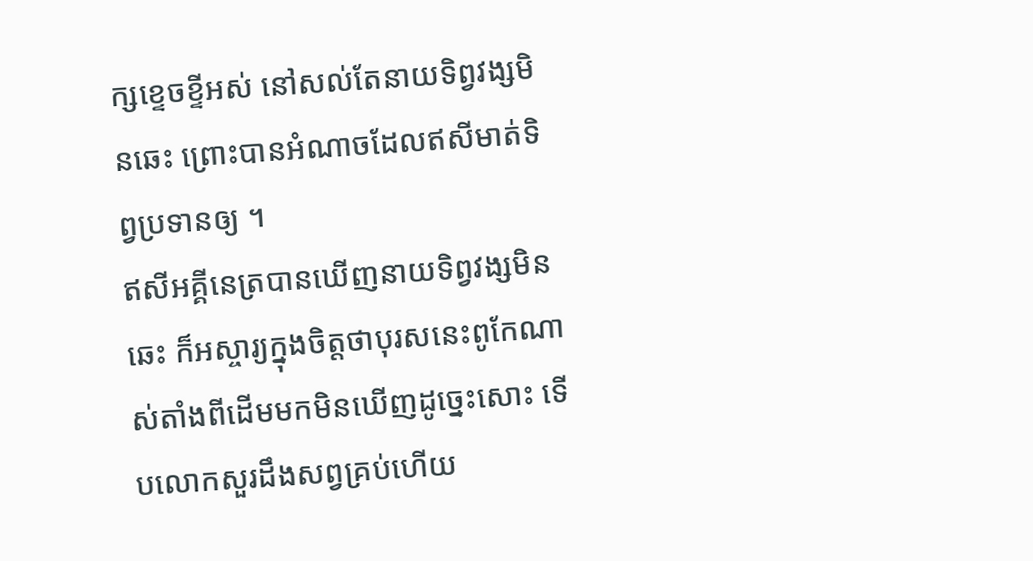ក្សខ្ទេចខ្ទីអស់ នៅសល់តែនាយទិព្វវង្សមិនឆេះ ព្រោះបានអំណាចដែលឥសីមាត់ទិព្វប្រទានឲ្យ ។
ឥសីអគ្គីនេត្របានឃើញនាយទិព្វវង្សមិនឆេះ ក៏អស្ចារ្យក្នុងចិត្តថាបុរសនេះពូកែណាស់តាំងពីដើមមកមិនឃើញដូច្នេះសោះ ទើបលោកសួរដឹងសព្វគ្រប់ហើយ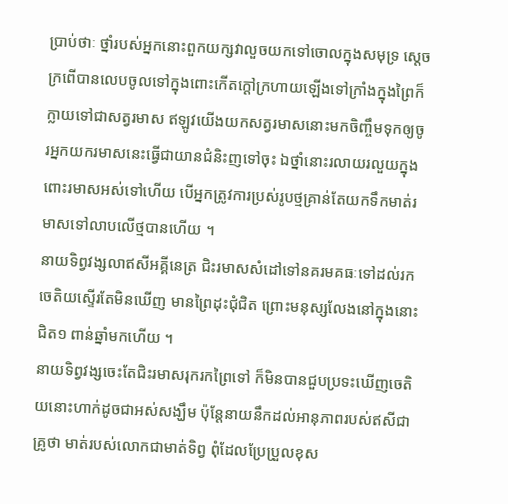ប្រាប់ថាៈ ថ្នាំរបស់អ្នកនោះពួកយក្សវាលួចយកទៅចោលក្នុងសមុទ្រ ស្តេចក្រពើបានលេបចូលទៅក្នុងពោះកើតក្តៅក្រហាយឡើងទៅក្រាំងក្នុងព្រៃក៏ក្លាយទៅជាសត្វរមាស ឥឡូវយើងយកសត្វរមាសនោះមកចិញ្ចឹមទុកឲ្យចូរអ្នកយករមាសនេះធ្វើជាយានជំនិះញទៅចុះ ឯថ្នាំនោះរលាយរលួយក្នុងពោះរមាសអស់ទៅហើយ បើអ្នកត្រូវការប្រស់រូបថ្មគ្រាន់តែយកទឹកមាត់រមាសទៅលាបលើថ្មបានហើយ ។
នាយទិព្វវង្សលាឥសីអគ្គីនេត្រ ជិះរមាសសំដៅទៅនគរមគធៈទៅដល់រកចេតិយស្ទើរតែមិនឃើញ មានព្រៃដុះជុំជិត ព្រោះមនុស្សលែងនៅក្នុងនោះជិត១ ពាន់ឆ្នាំមកហើយ ។
នាយទិព្វវង្សចេះតែជិះរមាសរុករកព្រៃទៅ ក៏មិនបានជួបប្រទះឃើញចេតិយនោះហាក់ដូចជាអស់សង្ឃឹម ប៉ុន្តែនាយនឹកដល់អានុភាពរបស់ឥសីជាគ្រូថា មាត់របស់លោកជាមាត់ទិព្វ ពុំដែលប្រែប្រួលខុស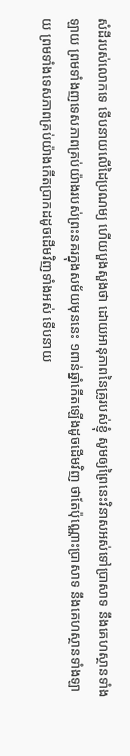សំដីរបស់លោកទេ ទើបនាយលើដៃប្រណម្យ ហើយបួងសួងថា ដោយអានុភាពនៃគ្រូរបស់ខ្ញុំ សូមឲ្យព្រៃនេះវិនាសអស់ទៅប្រាសាទ នឹងគេហស្ថានទាំងឡាយ ព្រមទាំងញទេសភាពគ្រប់យ៉ាងរបស់ព្រះនគរក្នុងសម័យមុននេះ ១ពាន់ឆ្នាំកើតឡើងដូចដើមវិញ ថាតែប៉ុណ្ណោះប្រាសាទ នឹងគេហស្ថានទាំងឡាយ ព្រមទាំងទេសភាពគ្រប់យ៉ាងកើតប្រាកដដូចដើមវិញទាំងអស់ ទើបនាយ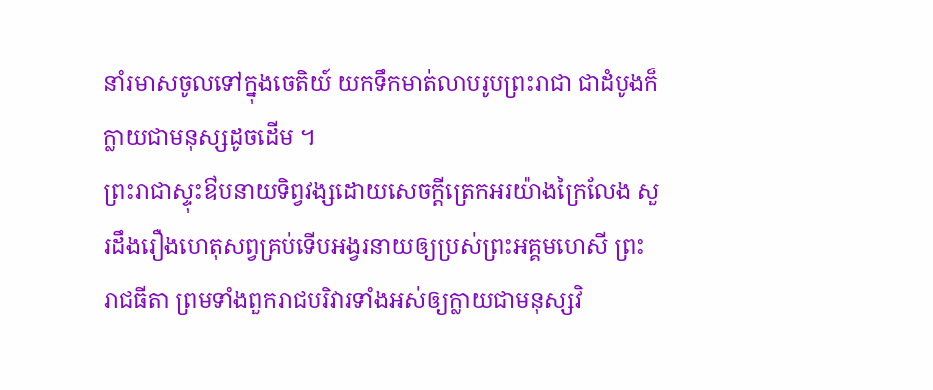នាំរមាសចូលទៅក្នុងចេតិយ៍ យកទឹកមាត់លាបរូបព្រះរាជា ជាដំបូងក៏ក្លាយជាមនុស្សដូចដើម ។
ព្រះរាជាស្ទុះឳបនាយទិព្វវង្សដោយសេចក្តីត្រេកអរយ៉ាងក្រៃលែង សួរដឹងរឿងហេតុសព្វគ្រប់ទើបអង្វរនាយឲ្យប្រស់ព្រះអគ្គមហេសី ព្រះរាជធីតា ព្រមទាំងពួករាជបរិវារទាំងអស់ឲ្យក្លាយជាមនុស្សវិ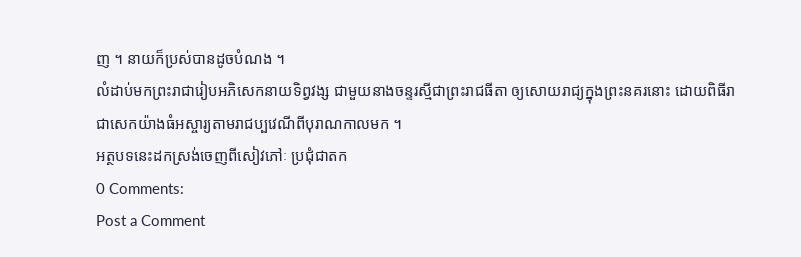ញ ។ នាយក៏ប្រស់បានដូចបំណង ។
លំដាប់មកព្រះរាជារៀបអភិសេកនាយទិព្វវង្ស ជាមួយនាងចន្ទរស្មីជាព្រះរាជធីតា ឲ្យសោយរាជ្យក្នុងព្រះនគរនោះ ដោយពិធីរាជាសេកយ៉ាងធំអស្ចារ្យតាមរាជប្បវេណីពីបុរាណកាលមក ។
អត្ថបទនេះដកស្រង់ចេញពីសៀវភៅៈ ប្រជុំជាតក
0 Comments:
Post a Comment